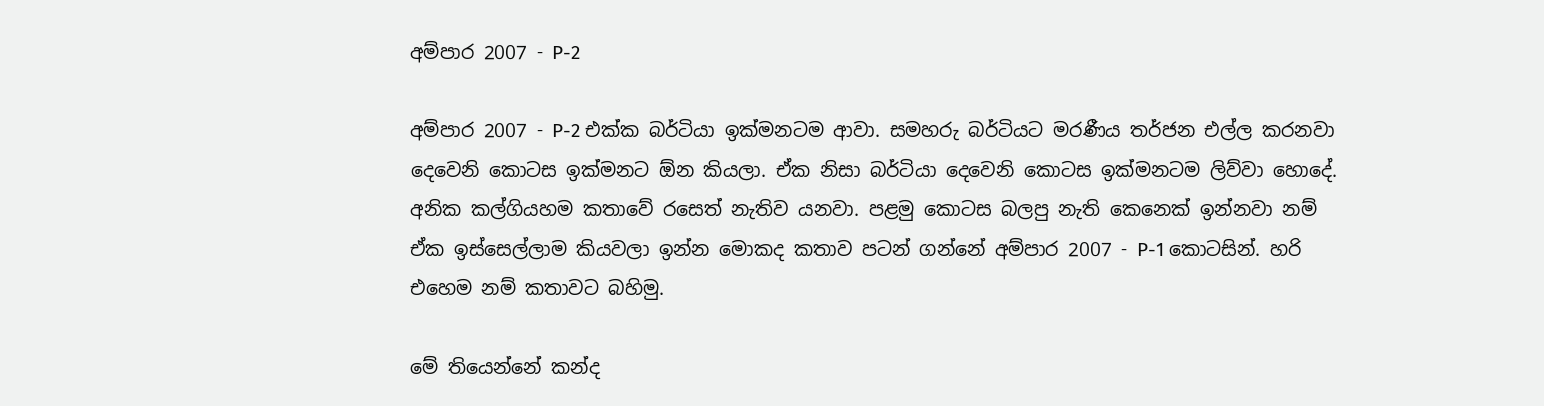අම්පාර 2007 - P-2

අම්පාර 2007 - P-2 එක්ක බර්ටියා ඉක්මනටම ආවා. සමහරු බර්ටියට මරණීය තර්ජන එල්ල කරනවා දෙවෙනි කොටස ඉක්මනට ඕන කියලා. ඒක නිසා බර්ටියා දෙවෙනි කොටස ඉක්මනටම ලිව්වා හොදේ. අනික කල්ගියහම කතාවේ රසෙත් නැතිව යනවා. පළමු කොටස බලපු නැති කෙනෙක් ඉන්නවා නම් ඒක ඉස්සෙල්ලාම කියවලා ඉන්න මොකද කතාව පටන් ගන්නේ අම්පාර 2007 - P-1 කොටසින්. හරි එහෙම නම් කතාවට බහිමු.

මේ තියෙන්නේ කන්ද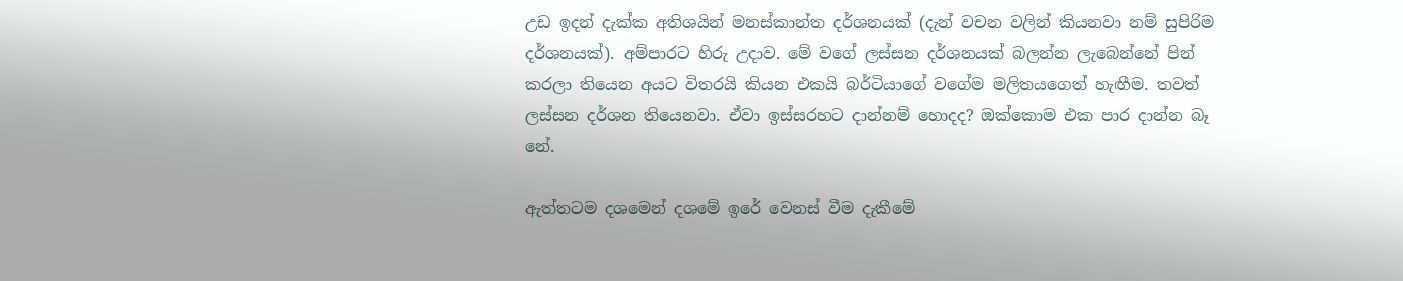උඩ ඉදන් දැක්ක අතිශයින් මනස්කාන්ත දර්ශනයක් (දැන් වචන වලින් කියනවා නම් සුපිරිම දර්ශනයක්). අම්පාරට හිරු උදාව. මේ වගේ ලස්සන දර්ශනයක් බලන්න ලැබෙන්නේ පින් කරලා තියෙන අයට විතරයි කියන එකයි බර්ටියාගේ වගේම මලිතයගෙත් හැඟීම. තවත් ලස්සන දර්ශන තියෙනවා. ඒවා ඉස්සරහට දාන්නම් හොදද? ඔක්කොම එක පාර දාන්න බෑ නේ.

ඇත්තටම දශමෙන් දශමේ ඉරේ වෙනස් වීම දැකීමේ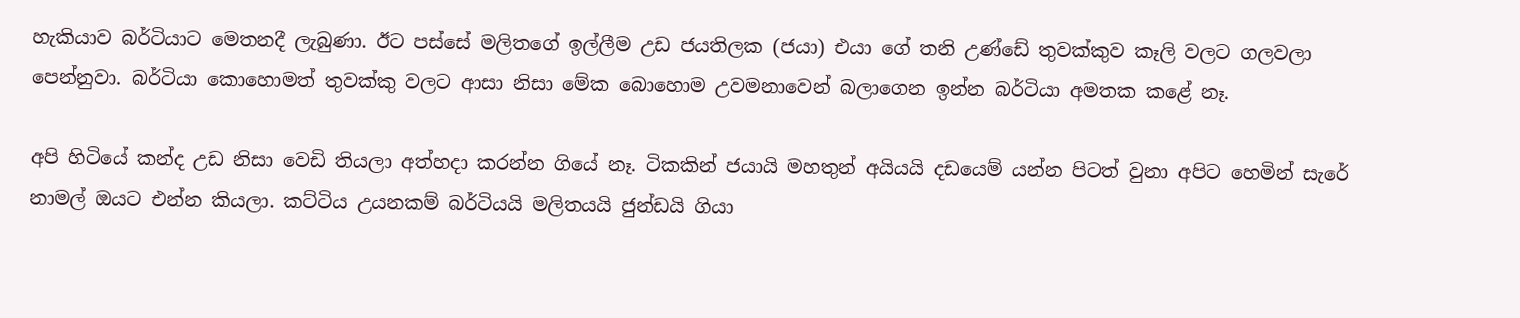හැකියාව බර්ටියාට මෙතනදී ලැබුණා. ඊට පස්සේ මලිතගේ ඉල්ලීම උඩ ජයතිලක (ජයා) එයා ගේ තනි උණ්ඩේ තුවක්කුව කෑලි වලට ගලවලා පෙන්නුවා. බර්ටියා කොහොමත් තුවක්කු වලට ආසා නිසා මේක බොහොම උවමනාවෙන් බලාගෙන ඉන්න බර්ටියා අමතක කළේ නෑ.

අපි හිටියේ කන්ද උඩ නිසා වෙඩි තියලා අත්හදා කරන්න ගියේ නෑ. ටිකකින් ජයායි මහතුන් අයියයි දඩයෙම් යන්න පිටත් වුනා අපිට හෙමින් සැරේ නාමල් ඔයට එන්න කියලා. කට්ටිය උයනකම් බර්ටියයි මලිතයයි ජුන්ඩයි ගියා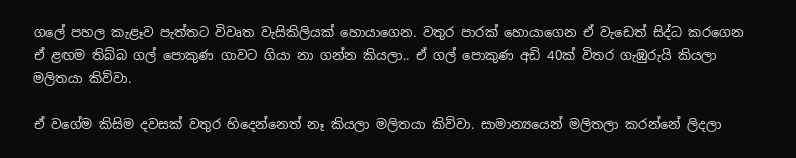ගලේ පහල කැළෑව පැත්තට විවෘත වැසිකිලියක් හොයාගෙන. වතුර පාරක් හොයාගෙන ඒ වැඩෙත් සිද්ධ කරගෙන ඒ ළඟම තිබ්බ ගල් පොකුණ ගාවට ගියා නා ගන්න කියලා.. ඒ ගල් පොකුණ අඩි 40ක් විතර ගැඹුරුයි කියලා මලිතයා කිව්වා.

ඒ වගේම කිසිම දවසක් වතුර හිදෙන්නෙත් නෑ කියලා මලිතයා කිව්වා. සාමාන්‍යයෙන් මලිතලා කරන්නේ ලිදලා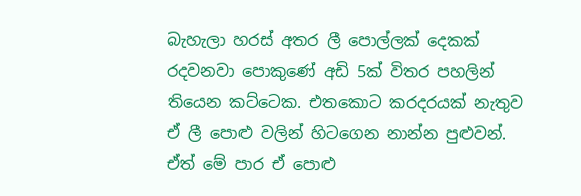බැහැලා හරස් අතර ලී පොල්ලක් දෙකක් රදවනවා පොකුණේ අඩි 5ක් විතර පහලින් තියෙන කට්ටෙක. එතකොට කරදරයක් නැතුව ඒ ලී පොළු වලින් හිටගෙන නාන්න පුළුවන්. ඒත් මේ පාර ඒ පොළු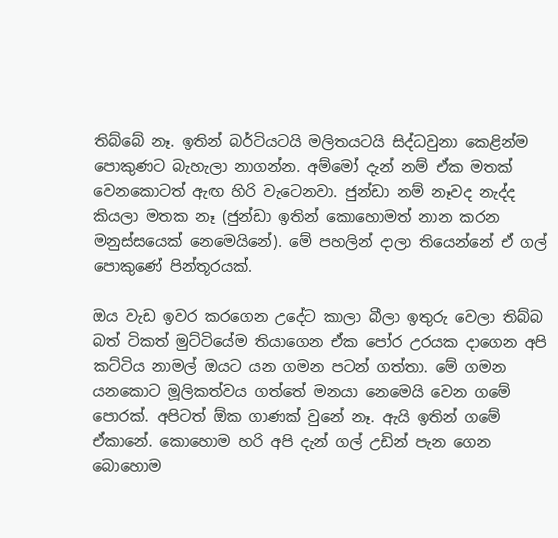තිබ්බේ නෑ‍. ඉතින් බර්ටියටයි මලිතයටයි සිද්ධවුනා කෙළින්ම පොකුණට බැහැලා නාගන්න. අම්මෝ දැන් නම් ඒක මතක් වෙනකොටත් ඇඟ හිරි වැටෙනවා‍. ජුන්ඩා නම් නෑවද නැද්ද කියලා මතක නෑ (ජුන්ඩා ඉතින් කොහොමත් නාන කරන මනුස්සයෙක් නෙමෙයිනේ). මේ පහලින් දාලා තියෙන්නේ ඒ ගල් පොකුණේ පින්තූරයක්.

ඔය වැඩ ඉවර කරගෙන උදේට කාලා බීලා ඉතුරු වෙලා තිබ්බ බත් ටිකත් මුට්ටියේම තියාගෙන ඒක පෝර උරයක දාගෙන අපි කට්ටිය නාමල් ඔයට යන ගමන පටන් ගත්තා. මේ ගමන යනකොට මූලිකත්වය ගත්තේ මනයා නෙමෙයි වෙන ගමේ පොරක්. අපිටත් ඕක ගාණක් වුනේ නෑ. ඇයි ඉතින් ගමේ ඒකානේ. කොහොම හරි අපි දැන් ගල් උඩින් පැන ගෙන බොහොම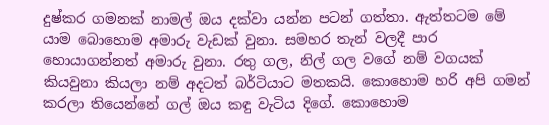දුෂ්කර ගමනක් නාමල් ඔය දක්වා යන්න පටන් ගත්තා. ඇත්තටම මේ යාම බොහොම අමාරු වැඩක් වුනා. සමහර තැන් වලදී පාර හොයාගන්නත් අමාරු වුනා. රතු ගල, නිල් ගල වගේ නම් වගයක් කියවුනා කියලා නම් අදටත් බර්ටියාට මතකයි. කොහොම හරි අපි ගමන් කරලා තියෙන්නේ ගල් ඔය කඳු වැටිය දිගේ. කොහොම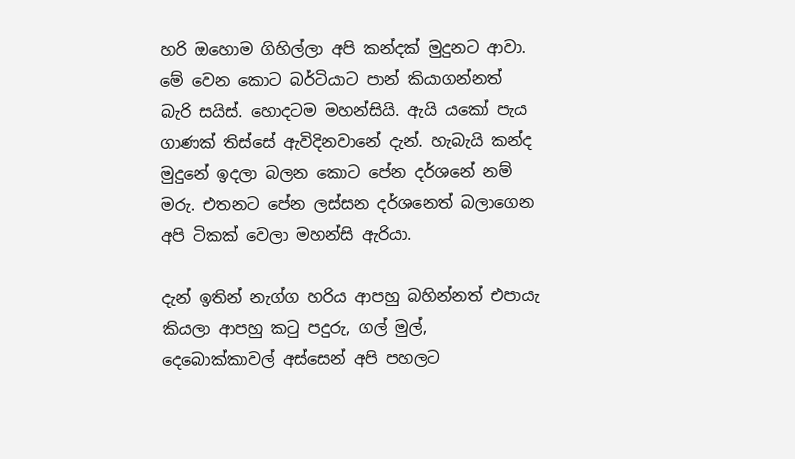හරි ඔහොම ගිහිල්ලා අපි කන්දක් මුදුනට ආවා. මේ වෙන කොට බර්ටියාට පාන් කියාගන්නත් බැරි සයිස්. හොදටම මහන්සියි. ඇයි යකෝ පැය ගාණක් තිස්සේ ඇවිදිනවානේ දැන්. හැබැයි කන්ද මුදුනේ ඉදලා බලන කොට පේන දර්ශනේ නම් මරු. එතනට පේන ලස්සන දර්ශනෙත් බලාගෙන අපි ටිකක් වෙලා මහන්සි ඇරියා.

දැන් ඉතින් නැග්ග හරිය ආපහු බහින්නත් එපායැ කියලා ආපහු කටු පදුරු, ගල් මුල්, දෙබොක්කාවල් අස්සෙන් අපි පහලට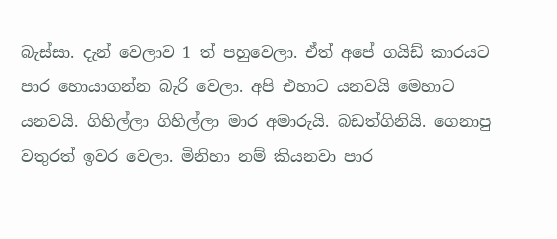බැස්සා. දැන් වෙලාව 1 ත් පහුවෙලා. ඒත් අපේ ගයිඩ් කාරයට පාර හොයාගන්න බැරි වෙලා. අපි එහාට යනවයි මෙහාට යනවයි. ගිහිල්ලා ගිහිල්ලා මාර අමාරුයි. බඩත්ගිනියි. ගෙනාපු වතුරත් ඉවර වෙලා. මිනිහා නම් කියනවා පාර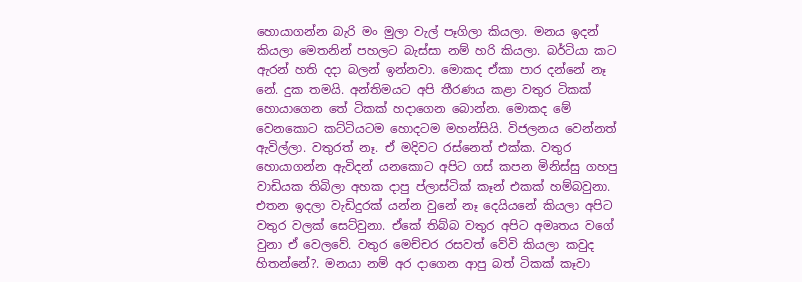හොයාගන්න බැරි මං මුලා වැල් පෑගිලා කියලා. මනය ඉදන් කියලා මෙතනින් පහලට බැස්සා නම් හරි කියලා. බර්ටියා කට ඇරන් හති දදා බලන් ඉන්නවා. මොකද ඒකා පාර දන්නේ නෑ නේ. දුක තමයි. අන්තිමයට අපි තීරණය කළා වතුර ටිකක් හොයාගෙන තේ ටිකක් හදාගෙන බොන්න. මොකද මේ වෙනකොට කට්ටියටම හොදටම මහන්සියි. විජලනය වෙන්නත් ඇවිල්ලා. වතුරත් නෑ. ඒ මදිවට රස්නෙත් එක්ක. වතුර හොයාගන්න ඇවිදන් යනකොට අපිට ගස් කපන මිනිස්සු ගහපු වාඩියක තිබිලා අහක දාපු ප්ලාස්ටික් කෑන් එකක් හම්බවුනා. එතන ඉදලා වැඩිදුරක් යන්න වුනේ නෑ දෙයියනේ කියලා අපිට වතුර වලක් සෙට්වුනා. ඒකේ තිබ්බ වතුර අපිට අමෘතය වගේ වුනා ඒ වෙලවේ. වතුර මෙච්චර රසවත් වේවි කියලා කවුද හිතන්නේ?. මනයා නම් අර දාගෙන ආපු බත් ටිකක් කෑවා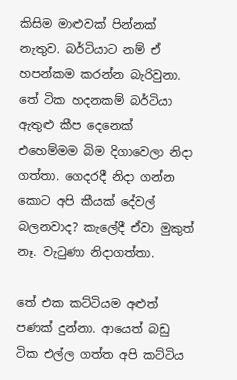කිසිම මාළුවක් පින්නක් නැතුව. බර්ටියාට නම් ඒ හපන්කම කරන්න බැරිවුනා. තේ ටික හදනකම් බර්ටියා ඇතුළු කීප දෙනෙක් එහෙම්මම බිම දිගාවෙලා නිදා ගත්තා. ගෙදරදී නිදා ගන්න කොට අපි කීයක් දේවල් බලනවාද? කැලේදී ඒවා මුකුත් නෑ. වැටුණා නිදාගත්තා.

තේ එක කට්ටියම අළුත් පණක් දුන්නා. ආයෙත් බඩු ටික එල්ල ගත්ත අපි කට්ටිය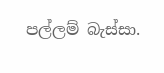පල්ලම් බැස්සා.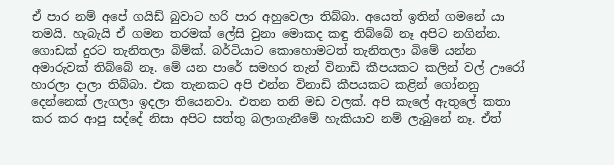ඒ පාර නම් අපේ ගයිඩ් බුවාට හරි පාර අහුවෙලා තිබ්බා. අයෙත් ඉතින් ගමනේ යා තමයි. හැබැයි ඒ ගමන තරමක් ලේසි වුනා මොකද කඳු තිබ්බේ නෑ අපිට නගින්න. ගොඩක් දුරට තැනිතලා බිම්ක්. බර්ටියාට කොහොමටත් තැනිතලා බිමේ යන්න අමාරුවක් තිබ්බේ නෑ. මේ යන පාරේ සමහර තැන් විනාඩි කීපයකට කලින් වල් ඌරෝ හාරලා දාලා තිබ්බා. එක තැනකට අපි එන්න විනාඩි කීපයකට කළින් ගෝනනු දෙන්නෙක් ලැගලා ඉදලා තියෙනවා. එතන තනි මඩ වලක්. අපි කැලේ ඇතුලේ කතා කර කර ආපු සද්දේ නිසා අපිට සත්තු බලාගැනීමේ හැකියාව නම් ලැබුනේ නෑ. ඒත්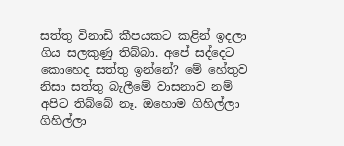සත්තු විනාඩි කීපයකට කළින් ඉදලා ගිය සලකුණු තිබ්බා. අපේ සද්දෙට කොහෙද සත්තු ඉන්නේ? මේ හේතුව නිසා සත්තු බැලීමේ වාසනාව නම් අපිට තිබ්බේ නෑ. ඔහොම ගිහිල්ලා ගිහිල්ලා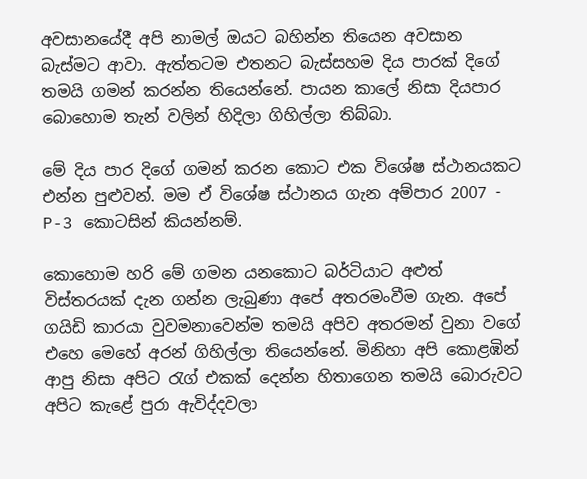අවසානයේදී අපි නාමල් ඔයට බහින්න තියෙන අවසාන බැස්මට ආවා. ඇත්තටම එතනට බැස්සහම දිය පාරක් දිගේ තමයි ගමන් කරන්න තියෙන්නේ. පායන කාලේ නිසා දියපාර බොහොම තැන් වලින් හිදිලා ගිහිල්ලා තිබ්බා.

මේ දිය පාර දිගේ ගමන් කරන කොට එක විශේෂ ස්ථානයකට එන්න පුළුවන්. මම ඒ විශේෂ ස්ථානය ගැන අම්පාර 2007 - P-3 කොටසින් කියන්නම්.

කොහොම හරි මේ ගමන යනකොට බර්ටියාට අළුත් විස්තරයක් දැන ගන්න ලැබුණා අපේ අතරමංවීම ගැන. අපේ ගයිඩි කාරයා වුවමනාවෙන්ම තමයි අපිව අතරමන් වුනා වගේ එහෙ මෙහේ අරන් ගිහිල්ලා තියෙන්නේ. මිනිහා අපි කොළඹින් ආපු නිසා අපිට රැග් එකක් දෙන්න හිතාගෙන තමයි බොරුවට අපිට කැළේ පුරා ඇවිද්දවලා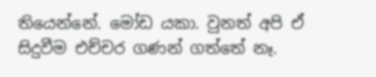තියෙන්නේ. මෝඩ යකා. වුනත් අපි ඒ සිදුවීම එච්චර ගණන් ගත්තේ නෑ.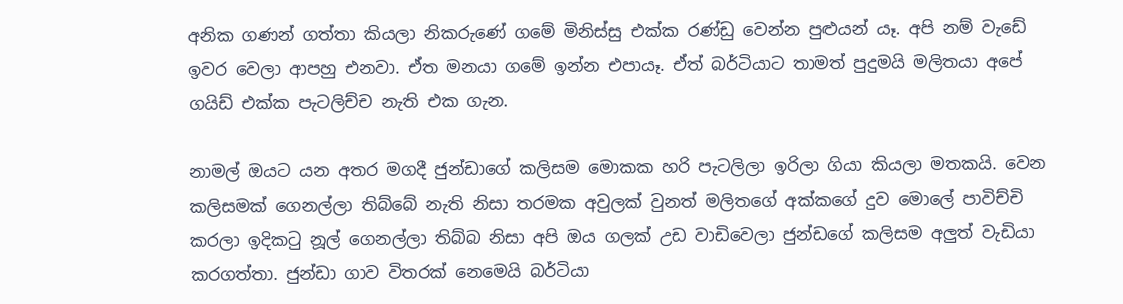අනික ගණන් ගත්තා කියලා නිකරුණේ ගමේ මිනිස්සු එක්ක රණ්ඩු වෙන්න පුළුයන් යෑ. අපි නම් වැඩේ ඉවර වෙලා ආපහු එනවා. ඒත මනයා ගමේ ඉන්න එපායෑ. ඒත් බර්ටියාට තාමත් පුදුමයි මලිතයා අපේ ගයිඩ් එක්ක පැටලිච්ච නැති එක ගැන.

නාමල් ඔයට යන අතර මගදී ජුන්ඩාගේ කලිසම මොකක හරි පැටලිලා ඉරිලා ගියා කියලා මතකයි. වෙන කලිසමක් ගෙනල්ලා තිබ්බේ නැති නිසා තරමක අවුලක් වුනත් මලිතගේ අක්කගේ දුව මොලේ පාවිච්චි කරලා ඉදිකටු නූල් ගෙනල්ලා තිබ්බ නිසා අපි ඔය ගලක් උඩ වාඩිවෙලා ජුන්ඩගේ කලිසම අලුත් වැඩියා කරගත්තා. ජුන්ඩා ගාව විතරක් නෙමෙයි බර්ටියා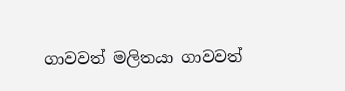ගාවවත් මලිතයා ගාවවත්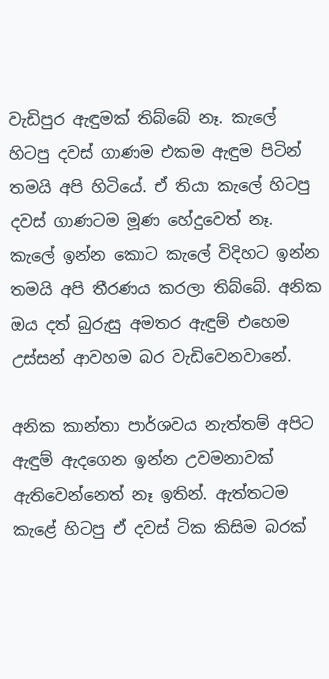වැඩිපුර ඇඳුමක් තිබ්බේ නෑ. කැලේ හිටපු දවස් ගාණම එකම ඇඳුම පිටින් තමයි අපි හිටියේ. ඒ තියා කැලේ හිටපු දවස් ගාණටම මූණ හේදුවෙත් නෑ. කැලේ ඉන්න කොට කැලේ විදිහට ඉන්න තමයි අපි තීරණය කරලා තිබ්බේ. අනික ඔය දත් බුරුසු අමතර ඇඳුම් එහෙම උස්සන් ආවහම බර වැඩිවෙනවානේ.

අනික කාන්තා පාර්ශවය නැත්තම් අපිට ඇඳුම් ඇදගෙන ඉන්න උවමනාවක් ඇතිවෙන්නෙත් නෑ ඉතින්. ඇත්තටම කැළේ හිටපු ඒ දවස් ටික කිසිම බරක්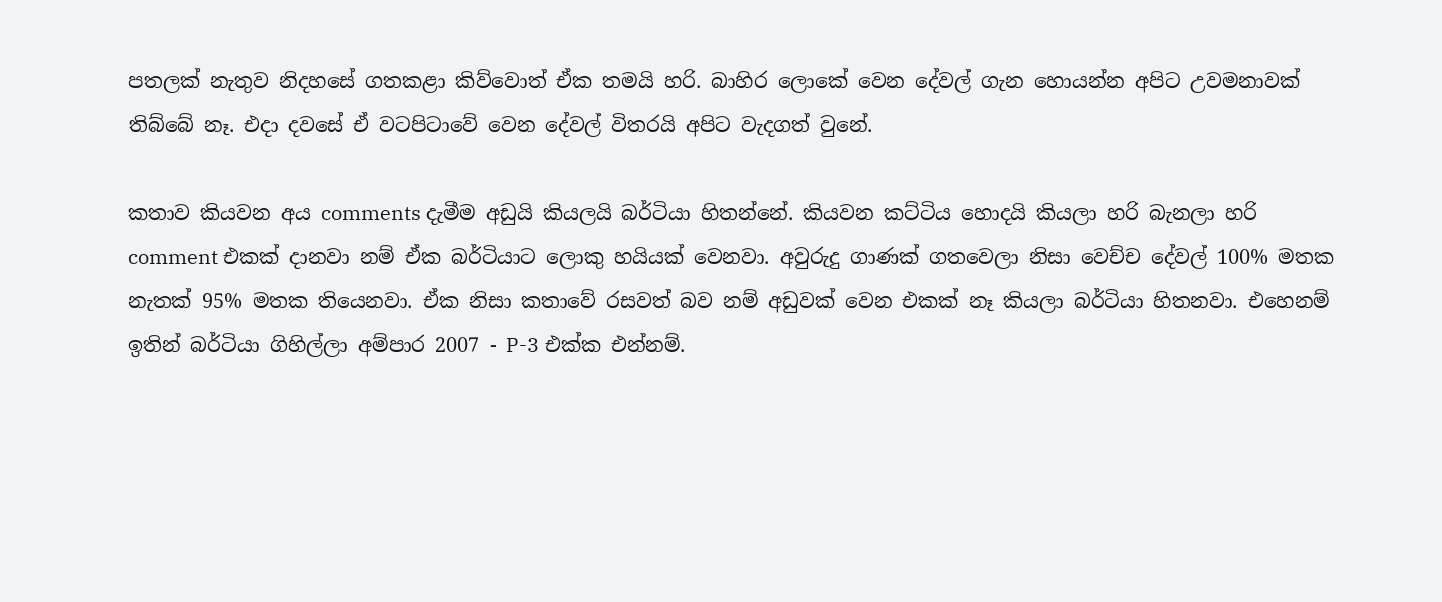පතලක් නැතුව නිදහසේ ගතකළා කිව්වොත් ඒක තමයි හරි. බාහිර ලොකේ වෙන දේවල් ගැන හොයන්න අපිට උවමනාවක් තිබ්බේ නෑ. එදා දවසේ ඒ වටපිටාවේ වෙන දේවල් විතරයි අපිට වැදගත් වුනේ.

කතාව කියවන අය comments දැමීම අඩුයි කියලයි බර්ටියා හිතන්නේ. කියවන කට්ටිය හොදයි කියලා හරි බැනලා හරි comment එකක් දානවා නම් ඒක බර්ටියාට ලොකු හයියක් වෙනවා. අවුරුදු ගාණක් ගතවෙලා නිසා වෙච්ච දේවල් 100% මතක නැතක් 95% මතක තියෙනවා. ඒක නිසා කතාවේ රසවත් බව නම් අඩුවක් වෙන එකක් නෑ කියලා බර්ටියා හිතනවා. එහෙනම් ඉතින් බර්ටියා ගිහිල්ලා අම්පාර 2007 - P-3 එක්ක එන්නම්.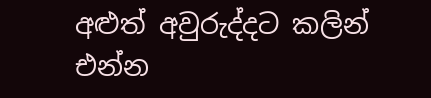අළුත් අවුරුද්දට කලින් එන්න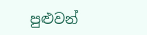පුළුවන්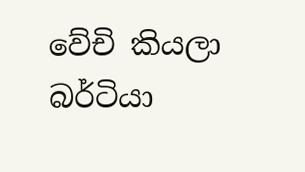වේචි කියලා බර්ටියා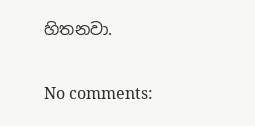හිතනවා.

No comments: